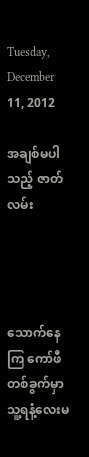Tuesday, December 11, 2012

အချစ်မပါသည့် ဇာတ်လမ်း




သောက်နေကြ ကော်ဖီတစ်ခွက်မှာ သူ့ရနံ့လေးမ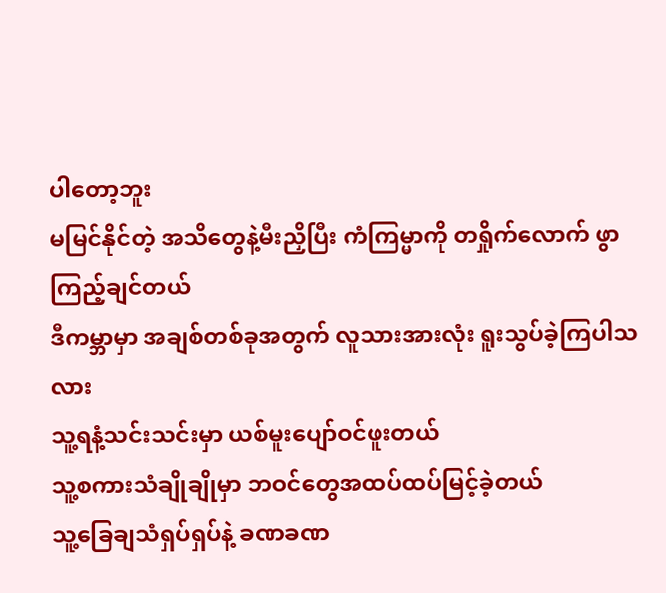ပါတော့ဘူး
မမြင်နိုင်တဲ့ အသိတွေနဲ့မီးညှိပြီး ကံကြမ္မာကို တရှိုက်လောက် ဖွာကြည့်ချင်တယ်
ဒီကမ္ဘာမှာ အချစ်တစ်ခုအတွက် လူသားအားလုံး ရူးသွပ်ခဲ့ကြပါသလား
သူ့ရနံ့သင်းသင်းမှာ ယစ်မူးပျော်ဝင်ဖူးတယ်
သူ့စကားသံချိုချိုမှာ ဘဝင်တွေအထပ်ထပ်မြင့်ခဲ့တယ်
သူ့ခြေချသံရှပ်ရှပ်နဲ့ ခဏခဏ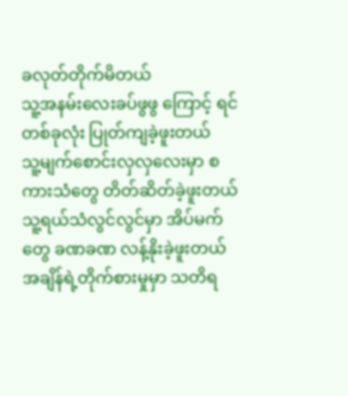ခလုတ်တိုက်မိတယ်
သူ့အနမ်းလေးခပ်ဖွဖွ ကြောင့် ရင်တစ်ခုလုံး ပြုတ်ကျခဲ့ဖူးတယ်
သူ့မျက်စောင်းလှလှလေးမှာ စကားသံတွေ တိတ်ဆိတ်ခဲ့ဖူးတယ်
သူ့ရယ်သံလွင်လွင်မှာ အိပ်မက်တွေ ခဏခဏ လန့်နိုးခဲ့ဖူးတယ်
အချိန်ရဲ့တိုက်စားမှုမှာ သတိရ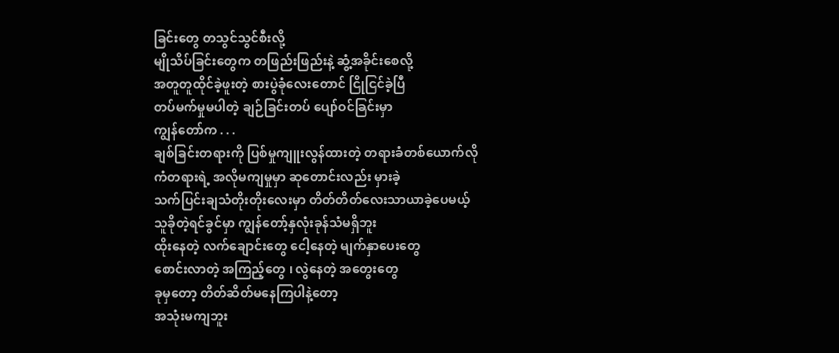ခြင်းတွေ တသွင်သွင်စီးလို့
မျိုသိပ်ခြင်းတွေက တဖြည်းဖြည်းနဲ့ ဆွံ့အခိုင်းစေလို့
အတူတူထိုင်ခဲ့ဖူးတဲ့ စားပွဲခုံလေးတောင် ငြိုငြင်ခဲ့ပြီ
တပ်မက်မှုမပါတဲ့ ချဉ်ခြင်းတပ် ပျော်ဝင်ခြင်းမှာ
ကျွန်တော်က . . .
ချစ်ခြင်းတရားကို ပြစ်မှုကျူးလွန်ထားတဲ့ တရားခံတစ်ယောက်လို
ကံတရားရဲ့ အလိုမကျမှုမှာ ဆုတောင်းလည်း မှားခဲ့
သက်ပြင်းချသံတိုးတိုးလေးမှာ တိတ်တိတ်လေးသာယာခဲ့ပေမယ့်
သူခိုတဲ့ရင်ခွင်မှာ ကျွန်တော့်နှလုံးခုန်သံမရှိဘူး
ထိုးနေတဲ့ လက်ချောင်းတွေ ငေါ့နေတဲ့ မျက်နှာပေးတွေ
စောင်းလာတဲ့ အကြည့်တွေ ၊ လွဲနေတဲ့ အတွေးတွေ
ခုမှတော့ တိတ်ဆိတ်မနေကြပါနဲ့တော့
အသုံးမကျဘူး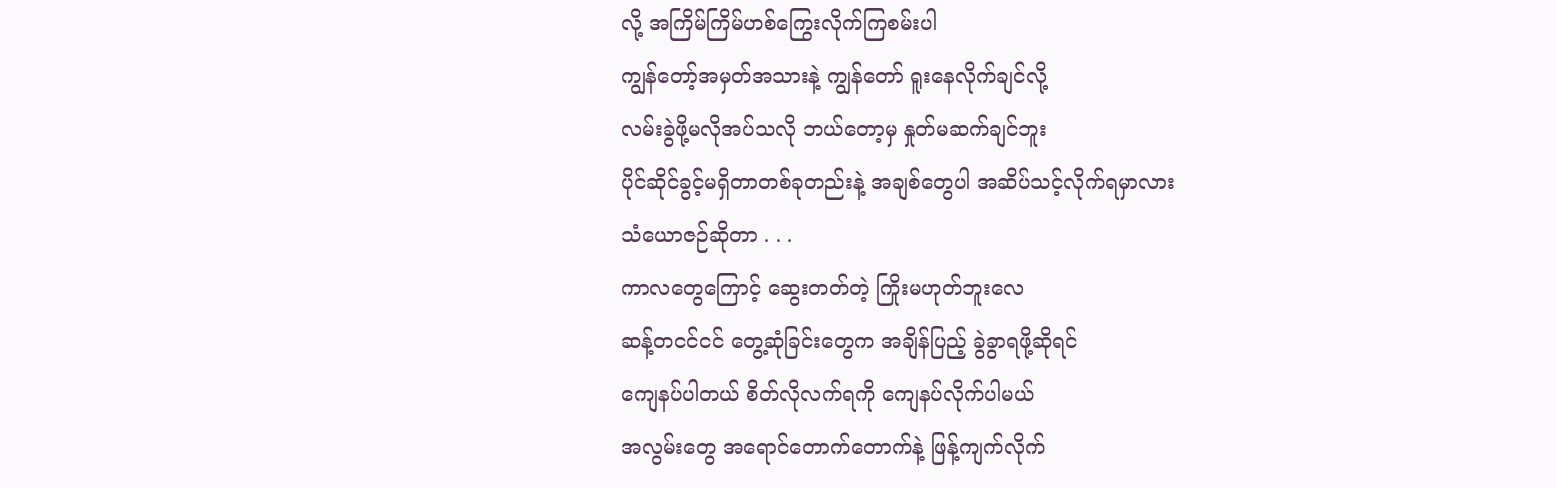လို့ အကြိမ်ကြိမ်ဟစ်ကြွေးလိုက်ကြစမ်းပါ
ကျွန်တော့်အမှတ်အသားနဲ့ ကျွန်တော် ရူးနေလိုက်ချင်လို့
လမ်းခွဲဖို့မလိုအပ်သလို ဘယ်တော့မှ နှုတ်မဆက်ချင်ဘူး
ပိုင်ဆိုင်ခွင့်မရှိတာတစ်ခုတည်းနဲ့ အချစ်တွေပါ အဆိပ်သင့်လိုက်ရမှာလား
သံယောဇဉ်ဆိုတာ . . .
ကာလတွေကြောင့် ဆွေးတတ်တဲ့ ကြိုးမဟုတ်ဘူးလေ
ဆန့်တငင်ငင် တွေ့ဆုံခြင်းတွေက အချိန်ပြည့် ခွဲခွာရဖို့ဆိုရင်
ကျေနပ်ပါတယ် စိတ်လိုလက်ရကို ကျေနပ်လိုက်ပါမယ်
အလွမ်းတွေ အရောင်တောက်တောက်နဲ့ ဖြန့်ကျက်လိုက်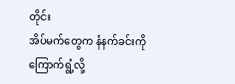တိုင်း
အိပ်မက်တွေက နံနက်ခင်းကို ကြောက်ရွံ့လို့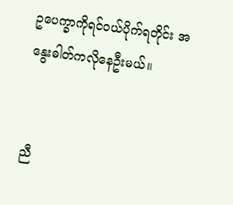ဥပေက္ခာကိုရင်ဝယ်ပိုက်ရတိုင်း အနွေးဓါတ်ကလိုနေဦးမယ်။


ညီ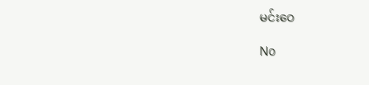မင်းဝေ

No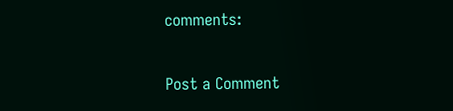comments:

Post a Comment